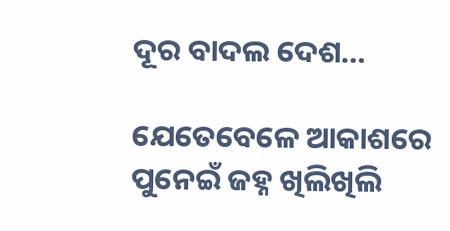ଦୂର ବାଦଲ ଦେଶ…

ଯେତେବେଳେ ଆକାଶରେ ପୁନେଇଁ ଜହ୍ନ ଖିଲିଖିଲି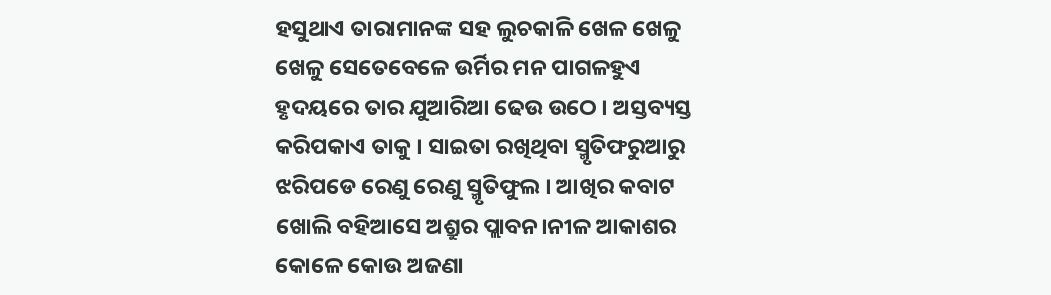ହସୁଥାଏ ତାରାମାନଙ୍କ ସହ ଲୁଚକାଳି ଖେଳ ଖେଳୁ ଖେଳୁ ସେତେବେଳେ ଉର୍ମିର ମନ ପାଗଳହୁଏ ହୃଦୟରେ ତାର ଯୁଆରିଆ ଢେଉ ଉଠେ । ଅସ୍ତବ୍ୟସ୍ତ କରିପକାଏ ତାକୁ । ସାଇତା ରଖିଥିବା ସ୍ମୃତିଫରୁଆରୁ ଝରିପଡେ ରେଣୁ ରେଣୁ ସ୍ମୃତିଫୁଲ । ଆଖିର କବାଟ ଖୋଲି ବହିଆସେ ଅଶ୍ରୁର ପ୍ଲାବନ।ନୀଳ ଆକାଶର କୋଳେ କୋଉ ଅଜଣା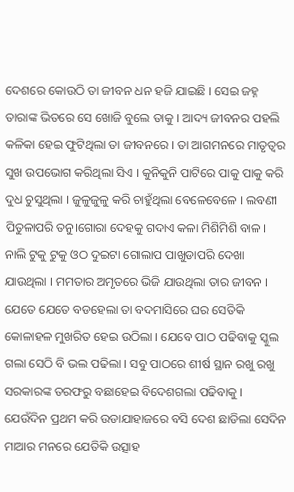ଦେଶରେ କୋଉଠି ତା ଜୀବନ ଧନ ହଜି ଯାଇଛି । ସେଇ ଜହ୍ନ ତାରାଙ୍କ ଭିତରେ ସେ ଖୋଜି ବୁଲେ ତାକୁ । ଆଦ୍ୟ ଜୀବନର ପହଲି କଳିକା ହେଇ ଫୁଟିଥିଲା ତା ଜୀବନରେ । ତା ଆଗମନରେ ମାତୃତ୍ବର ସୁଖ ଉପଭୋଗ କରିଥିଲା ସିଏ । କୁନିକୁନି ପାଟିରେ ପାକୁ ପାକୁ କରି ଦୁଧ ଚୁସୁଥିଲା । ଜୁଳୁଜୁଳୁ କରି ଚାହୁଁଥିଲା ବେଳେବେଳେ । ଲବଣୀ ପିତୁଳାପରି ତନୁ।ଗୋରା ଦେହକୁ ଗଦାଏ କଳା ମିଶିମିଶି ବାଳ । ନାଲି ଟୁକୁ ଟୁକୁ ଓଠ ଦୁଇଟା ଗୋଲାପ ପାଖୁଡାପରି ଦେଖା ଯାଉଥିଲା । ମମତାର ଅମୃତରେ ଭିଜି ଯାଉଥିଲା ତାର ଜୀବନ । ଯେତେ ଯେତେ ବଡହେଲା ତା ବଦମାସିରେ ଘର ସେତିକି କୋଳାହଳ ମୁଖରିତ ହେଇ ଉଠିଲା । ଯେବେ ପାଠ ପଢିବାକୁ ସ୍କୁଲ ଗଲା ସେଠି ବି ଭଲ ପଢିଲା । ସବୁ ପାଠରେ ଶୀର୍ଷ ସ୍ଥାନ ରଖୁ ରଖୁ ସରକାରଙ୍କ ତରଫରୁ ବଛାହେଇ ବିଦେଶଗଲା ପଢିବାକୁ । ଯେଉଁଦିନ ପ୍ରଥମ କରି ଉଡାଯାହାଜରେ ବସି ଦେଶ ଛାଡିଲା ସେଦିନ ମାଆର ମନରେ ଯେତିକି ଉତ୍ସାହ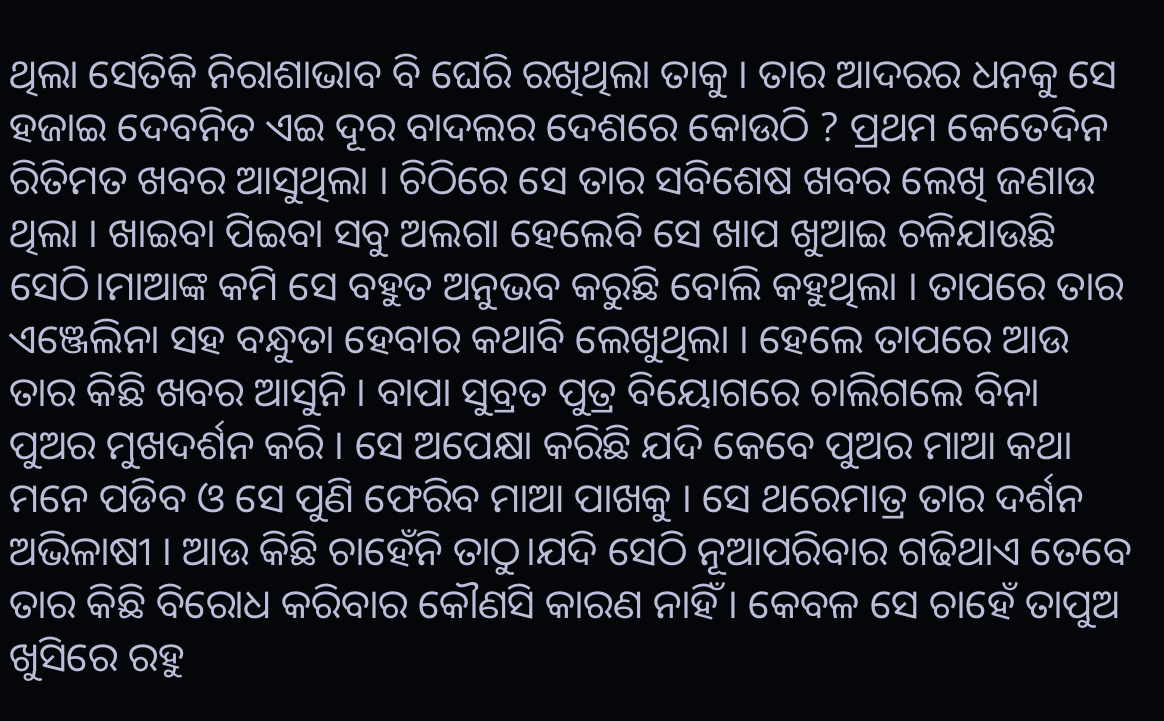ଥିଲା ସେତିକି ନିରାଶାଭାବ ବି ଘେରି ରଖିଥିଲା ତାକୁ । ତାର ଆଦରର ଧନକୁ ସେ ହଜାଇ ଦେବନିତ ଏଇ ଦୂର ବାଦଲର ଦେଶରେ କୋଉଠି ? ପ୍ରଥମ କେତେଦିନ ରିତିମତ ଖବର ଆସୁଥିଲା । ଚିଠିରେ ସେ ତାର ସବିଶେଷ ଖବର ଲେଖି ଜଣାଉ ଥିଲା । ଖାଇବା ପିଇବା ସବୁ ଅଲଗା ହେଲେବି ସେ ଖାପ ଖୁଆଇ ଚଳିଯାଉଛି ସେଠି।ମାଆଙ୍କ କମି ସେ ବହୁତ ଅନୁଭବ କରୁଛି ବୋଲି କହୁଥିଲା । ତାପରେ ତାର ଏଞ୍ଜେଲିନା ସହ ବନ୍ଧୁତା ହେବାର କଥାବି ଲେଖୁଥିଲା । ହେଲେ ତାପରେ ଆଉ ତାର କିଛି ଖବର ଆସୁନି । ବାପା ସୁବ୍ରତ ପୁତ୍ର ବିୟୋଗରେ ଚାଲିଗଲେ ବିନା ପୁଅର ମୁଖଦର୍ଶନ କରି । ସେ ଅପେକ୍ଷା କରିଛି ଯଦି କେବେ ପୁଅର ମାଆ କଥା ମନେ ପଡିବ ଓ ସେ ପୁଣି ଫେରିବ ମାଆ ପାଖକୁ । ସେ ଥରେମାତ୍ର ତାର ଦର୍ଶନ ଅଭିଳାଷୀ । ଆଉ କିଛି ଚାହେଁନି ତାଠୁ।ଯଦି ସେଠି ନୂଆପରିବାର ଗଢିଥାଏ ତେବେ ତାର କିଛି ବିରୋଧ କରିବାର କୌଣସି କାରଣ ନାହିଁ । କେବଳ ସେ ଚାହେଁ ତାପୁଅ ଖୁସିରେ ରହୁ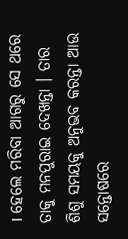। ହେଲେ ମରିବା ଆଗରୁ ସେ ଥରେ ତାକୁ ମନପୁରାଇ ଦେଖନ୍ତା । ତାର ଶିଶୁ ସମୟକୁ ଅନୁଭବ କରନ୍ତା ଆଉ ସନ୍ତୋଷରେ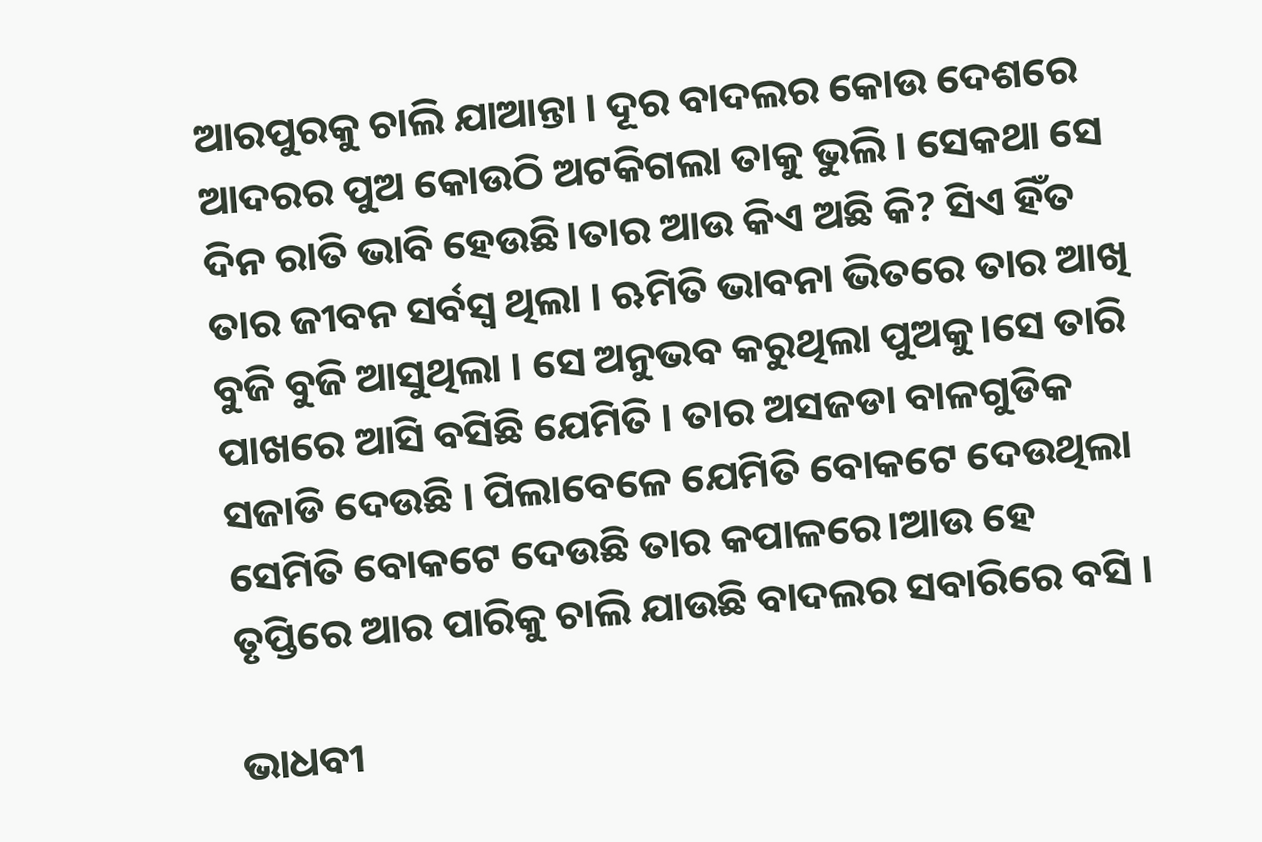ଆରପୁରକୁ ଚାଲି ଯାଆନ୍ତା । ଦୂର ବାଦଲର କୋଉ ଦେଶରେ ଆଦରର ପୁଅ କୋଉଠି ଅଟକିଗଲା ତାକୁ ଭୁଲି । ସେକଥା ସେ ଦିନ ରାତି ଭାବି ହେଉଛି।ତାର ଆଉ କିଏ ଅଛି କି? ସିଏ ହିଁତ ତାର ଜୀବନ ସର୍ବସ୍ବ ଥିଲା । ଋମିତି ଭାବନା ଭିତରେ ତାର ଆଖି ବୁଜି ବୁଜି ଆସୁଥିଲା । ସେ ଅନୁଭବ କରୁଥିଲା ପୁଅକୁ।ସେ ତାରି ପାଖରେ ଆସି ବସିଛି ଯେମିତି । ତାର ଅସଜଡା ବାଳଗୁଡିକ ସଜାଡି ଦେଉଛି । ପିଲାବେଳେ ଯେମିତି ବୋକଟେ ଦେଉଥିଲା ସେମିତି ବୋକଟେ ଦେଉଛି ତାର କପାଳରେ।ଆଉ ହେ ତୃପ୍ତିରେ ଆର ପାରିକୁ ଚାଲି ଯାଉଛି ବାଦଲର ସବାରିରେ ବସି ।

ଭାଧବୀ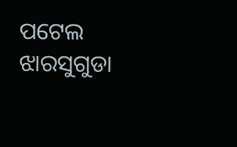ପଟେଲ
ଝାରସୁଗୁଡା